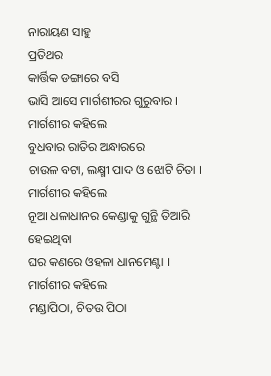ନାରାୟଣ ସାହୁ
ପ୍ରତିଥର
କାର୍ତ୍ତିକ ଡଙ୍ଗାରେ ବସି
ଭାସି ଆସେ ମାର୍ଗଶୀରର ଗୁରୁବାର ।
ମାର୍ଗଶୀର କହିଲେ
ବୁଧବାର ରାତିର ଅନ୍ଧାରରେ
ଚାଉଳ ବଟା, ଲକ୍ଷ୍ମୀ ପାଦ ଓ ଝୋଟି ଚିତା ।
ମାର୍ଗଶୀର କହିଲେ
ନୂଆ ଧଳାଧାନର କେଣ୍ଡାକୁ ଗୁନ୍ଥି ତିଆରି ହେଇଥିବା
ଘର କଣରେ ଓହଳା ଧାନମେଣ୍ଟା ।
ମାର୍ଗଶୀର କହିଲେ
ମଣ୍ଡାପିଠା, ଚିତଉ ପିଠା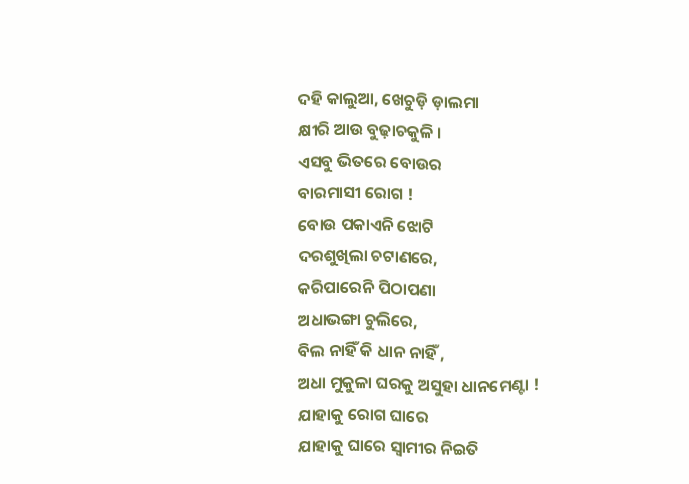ଦହି କାଲୁଆ, ଖେଚୁଡ଼ି ଡ଼ାଲମା
କ୍ଷୀରି ଆଉ ବୁଢ଼ାଚକୁଳି ।
ଏସବୁ ଭିତରେ ବୋଉର
ବାରମାସୀ ରୋଗ !
ବୋଉ ପକାଏନି ଝୋଟି
ଦରଶୁଖିଲା ଚଟାଣରେ,
କରିପାରେନି ପିଠାପଣା
ଅଧାଭଙ୍ଗା ଚୁଲିରେ,
ବିଲ ନାହିଁ କି ଧାନ ନାହିଁ ,
ଅଧା ମୁକୁଳା ଘରକୁ ଅସୁହା ଧାନମେଣ୍ଟା !
ଯାହାକୁ ରୋଗ ଘାରେ
ଯାହାକୁ ଘାରେ ସ୍ୱାମୀର ନିଇତି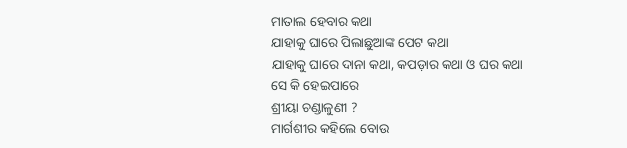ମାତାଲ ହେବାର କଥା
ଯାହାକୁ ଘାରେ ପିଲାଛୁଆଙ୍କ ପେଟ କଥା
ଯାହାକୁ ଘାରେ ଦାନା କଥା, କପଡ଼ାର କଥା ଓ ଘର କଥା
ସେ କି ହେଇପାରେ
ଶ୍ରୀୟା ଚଣ୍ଡାଳୁଣୀ ?
ମାର୍ଗଶୀର କହିଲେ ବୋଉ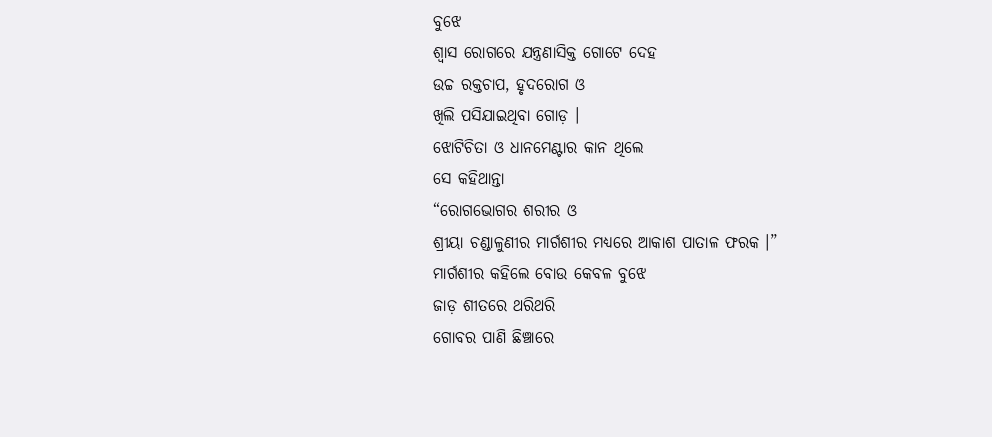ବୁଝେ
ଶ୍ୱାସ ରୋଗରେ ଯନ୍ତ୍ରଣାସିକ୍ତ ଗୋଟେ ଦେହ
ଉଚ୍ଚ ରକ୍ତଚାପ, ହୃଦରୋଗ ଓ
ଖିଲି ପସିଯାଇଥିବା ଗୋଡ଼ ।
ଝୋଟିଚିତା ଓ ଧାନମେଣ୍ଟାର କାନ ଥିଲେ
ସେ କହିଥାନ୍ତା
“ରୋଗଭୋଗର ଶରୀର ଓ
ଶ୍ରୀୟା ଚଣ୍ଡାଳୁଣୀର ମାର୍ଗଶୀର ମଧ୍ୟରେ ଆକାଶ ପାତାଳ ଫରକ ।”
ମାର୍ଗଶୀର କହିଲେ ବୋଉ କେବଳ ବୁଝେ
ଜାଡ଼ ଶୀତରେ ଥରିଥରି
ଗୋବର ପାଣି ଛିଞ୍ଚାରେ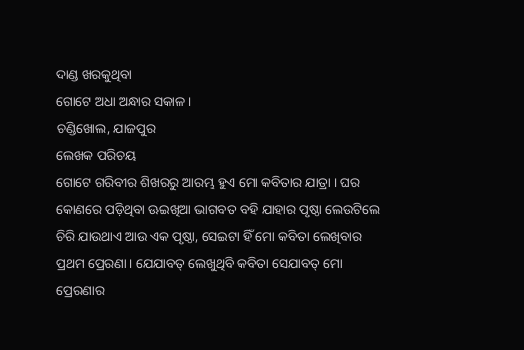ଦାଣ୍ଡ ଖରକୁଥିବା
ଗୋଟେ ଅଧା ଅନ୍ଧାର ସକାଳ ।
ଚଣ୍ଡିଖୋଲ, ଯାଜପୁର
ଲେଖକ ପରିଚୟ
ଗୋଟେ ଗରିବୀର ଶିଖରରୁ ଆରମ୍ଭ ହୁଏ ମୋ କବିତାର ଯାତ୍ରା । ଘର କୋଣରେ ପଡ଼ିଥିବା ଊଇଖିଆ ଭାଗବତ ବହି ଯାହାର ପୃଷ୍ଠା ଲେଉଟିଲେ ଚିରି ଯାଉଥାଏ ଆଉ ଏକ ପୃଷ୍ଠା, ସେଇଟା ହିଁ ମୋ କବିତା ଲେଖିବାର ପ୍ରଥମ ପ୍ରେରଣା । ଯେଯାବତ୍ ଲେଖୁଥିବି କବିତା ସେଯାବତ୍ ମୋ ପ୍ରେରଣାର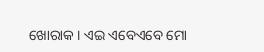ଖୋରାକ । ଏଇ ଏବେଏବେ ମୋ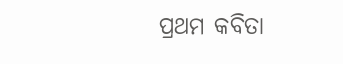ପ୍ରଥମ କବିତା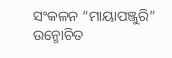ସଂକଳନ “ମାୟାପଞ୍ଜୁରି” ଉନ୍ମୋଚିତ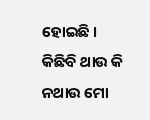ହୋଇଛି । କିଛିବି ଥାଉ କି ନଥାଉ ମୋ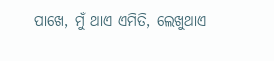ପାଖେ, ମୁଁ ଥାଏ ଏମିତି, ଲେଖୁଥାଏ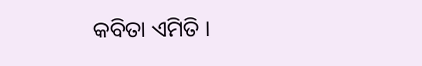କବିତା ଏମିତି ।